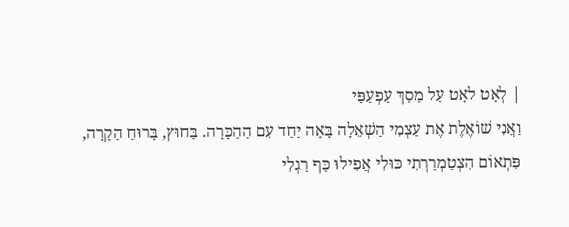| לְאָט לאָט עַל מַסַךְ עַפְעַפַּי
וַאֲנִי שׁוֹאֶלֶת אֶת עַצְמִי הַשְׁאֵלָה בָּאָה יַחַד עִם הַהַכָּרָה. בַּחוּץ, בָּרוּחַ הַקָרָה, פִּתְאוֹם הִצְטַמְרַרְתִי כּוּלִי אֲפִילוּ כַּף רַגְלִי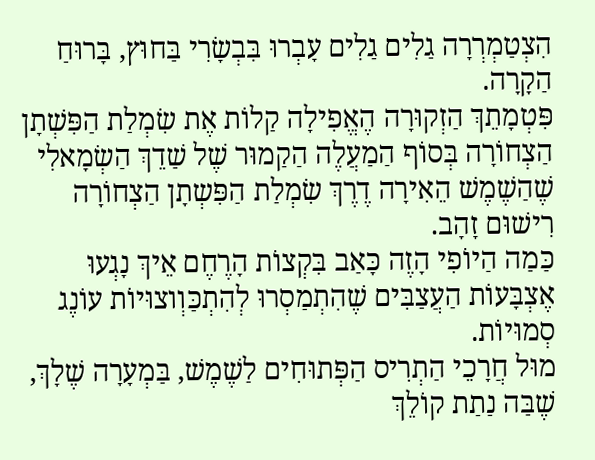הִצְטַמְרְרָה גַלִים גַלִים עָבְרוּ בִּבְשָׂרִי בַּחוּץ, בָּרוּחַ הַקָרָה.
פִּטְמָתֵךְ הַזְקוּרָה הֶאֱפִילָה קַלוֹת אֶת שִׂמְלַת הַפִּשְׁתָן הַצְחוֹרָה בְּסוֹף הַמַעֲלֶה הַקַמוּר שֶׁל שַׁדֵךְ הַשְׂמָאלִי שֶׁהַשֶׁמֶשׁ הֵאִירָה דֶרֶךְ שִׂמְלַת הַפִּשְתָן הַצְחוֹרָה רִישׁוּם זָהָב.
כַּמַה הַיוֹפִי הָזֶה כָּאַב בִּקְצוֹת הָרֶחֶם אֵיךְ נָגְעוּ אֶצְבָּעוֹת הַעֲצַבִּים שֶׁהִתְמַסְרוּ לְהִתְכַּוְוצוּיוֹת עוֹנֶג סְמוּיוֹת.
מוּל חֲרָכֵי הַתְרִיס הַפְּתוּחִים לַשֶׁמֶשׁ, בַּמְעָרָה שֶׁלָךְ, שֶׁבַּה נַתַת קוֹלֵךְ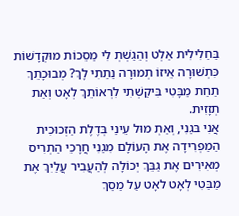בַּחַלִילִית אַלְט וְהֵגַשְׁתְ לִי מַסֵכוֹת מוּקְדָשׁוֹת כִּתְשׁוּרָה אֵיזוֹ תְמוּרָה נַתַתִי לָךְ? מְבוּכָתֵךְ תַחַת מַבָּטִי בִּיקַשְׁתִי לִרְאוֹתֵךְ לְאָט וְאַת תְזָזִית.
אֲנִי בּגַנִי, וְאַתְ מוּל עֵינַי בְּדֶלֶת הַזְכוּכִית הַמַפְרִידָה אֶת הָעוֹלָם מִגַנִי חֲרָכֵי הַתְרִיס מְאִירִים אֶת גַבֵּךְ יְכוֹלָה לְהַעֲבִיר עֲלַיִךְ אֶת מַבַּטִי לְאָט לאָט עַל מַסַךְ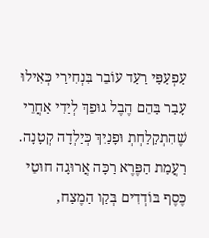עַפְעַפַּי רַעַד עוֹבֵר בִּנְחִירַי כְּאִילוּ עָבַר בַּהֵם הֶבֶל גוּפֵךְ לְיַדִי אַחֲרֵי שֶׁהִתְקַלַחְתְ וּפָנַיִךְ כְּיַלְדָה קְטָנָה.
רַעֲמַת הַפֶּרֶא רַכָּה אֲרוּגָה חוּטֵי כֶּסֶף בּוֹדְדִים בְּקַו הַמֶצַח,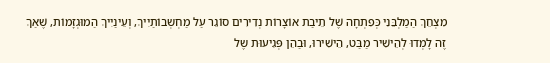מִצְחֵךְ הַמַלְבֵּנִי כְּפִתְחָה שֶׁל תֵיבַת אוֹצָרוֹת נְדִירִים סוֹגֵר עַל מַחְשְבוֹתַיִיךְ, וְעֵינַיִיךְ הַמוּגְזָמוֹת, שֶׁאַךְ זֶה לָמְדוּ לְהֵישִׁיר מַבַּט, הֵישִׁירוּ, וּבַהֵן פְּגִיעוּת שֶל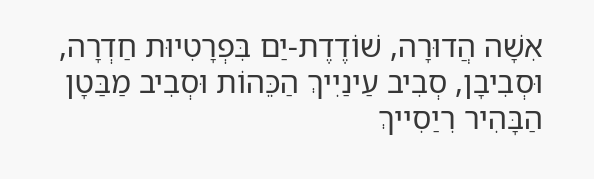אִשָׁה הֲדוּרָה, שׁוֹדֶדֶת-יַם בִּפְרָטִיוּת חַדְרָה, וּסְבִיבָן, סְבִיב עַינַיִיךְ הַכֵּהוֹת וּסְבִיב מַבַּטָן הַבָּהִיר רִיַסִייךְ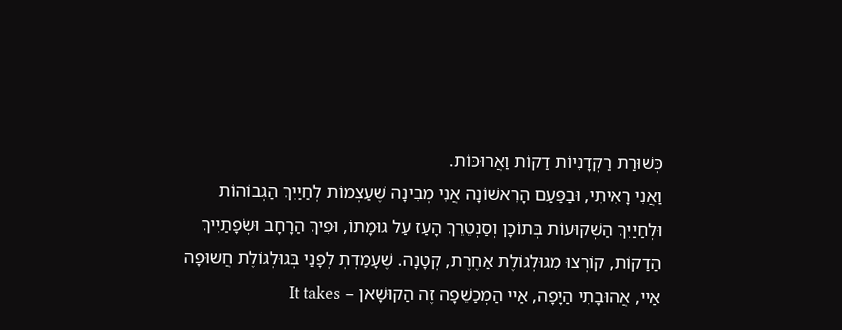כְּשׁוּרַת רַקְדָנִיוֹת דַקוֹת וַאֲרוּכּוֹת.
וַאֲנִי רָאִיתִי, וּבַפַּעַם הָרִאשׁוֹנָה אֲנִי מְבִינָה שֶׁעַצְמוֹת לְחַיַיִךְ הַגְבוֹהוֹת וּלְחַיַיִךְ הַשְׁקוּעוֹת בְּתוֹכָן וְסַנְטֵרֵךְ הָעַז עַל גוּמָתוֹ, וּפִיךְ הַרָחָב וּשְׂפָתַיִיךְ הַדַקוֹת, קוֹרְצוּ מִגוּלְגוֹלֶת אַחֶרֶת, קְטָנָה. שֶׁעָמַדְתְ לְפָנַי בְּגוּלְגוֹלֶת חֲשוּפָה
אַיי, אֲהוּבָתִי הַיָפָה, אַיי הַמְכַשֵׁפָה זֶה הַקוּשָׁאן – It takes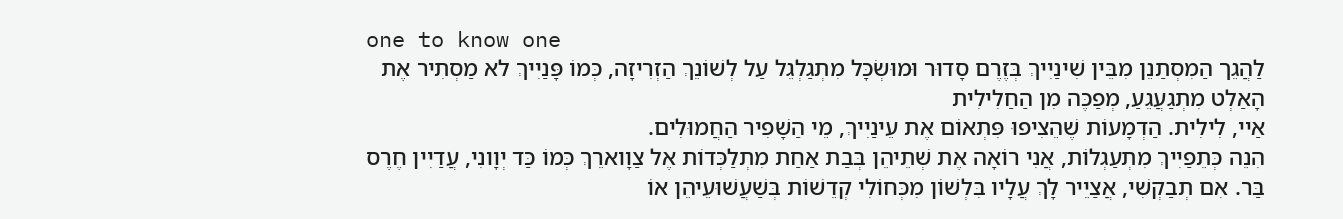one to know one
לַהֲגֵך הַמִסְתַנֵן מִבֵּין שִׁינַיִיךְ בְּזֶרֶם סָדוּר וּמוּשְׂכָּל מִתְגַלְגֵל עַל לְשׁוֹנֵךְ הַזְרִיזָה, כְּמוֹ פָּנַיִיךְ לא מַסְתִיר אֶת הָאַלְט מִתְגַעֲגֵעַ, מְפַכֶּה מִן הַחַלִילִית
אַיי, לִילִית. הַדְמָעוֹת שֶׁהֵצִיפוּ פִּתְאוֹם אֶת עֵינַיִיךְ, מֵי הַשָׁפִיר הַחֲמוּלִים.
הִנֵה כְּתֵפַיִיךְ מִתְעַגְלוֹת, אֲנִי רוֹאָה אֶת שְׁתֵיהֵן בְּבַת אַחַת מִתְלַכְּדוֹת אֶל צַוָוארֵךְ כְּמוֹ כַּד יְוָונִי, עֲדַיִין חֶרֶס בַּר. אִם תְבַקְשִׁי, אֲצַיֵיר לָךְ עֲלָיו בִּלְשׁוֹן מִכְּחוֹלִי קְדֵשׁוֹת בְּשַׁעֲשׁוּעֵיהֵן אוֹ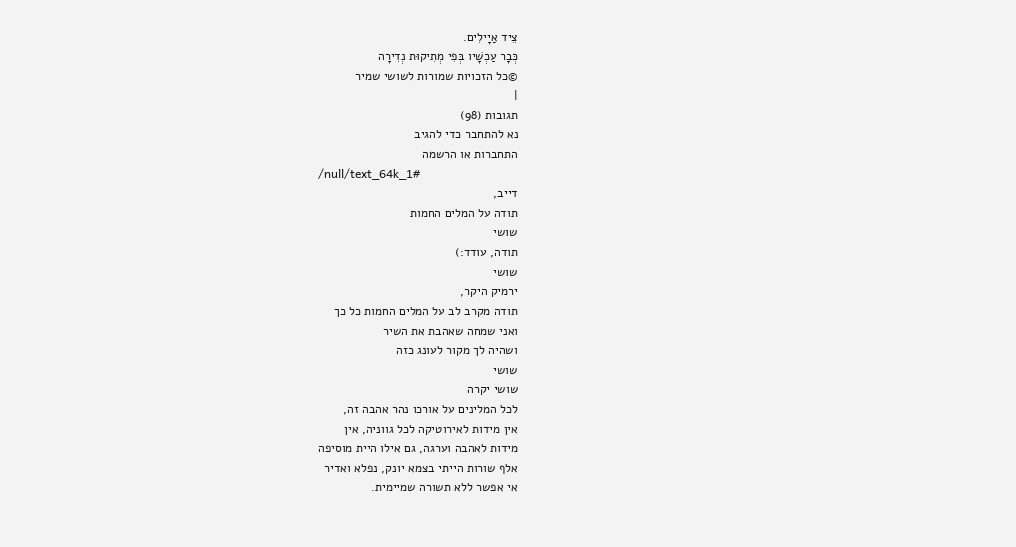צֵיד אַיָילִים.
כְּבָר עַכְשָׁיו בְּפִי מְתִיקוּת נְדִירָה
©כל הזכויות שמורות לשושי שמיר
|
תגובות (98)
נא להתחבר כדי להגיב
התחברות או הרשמה
/null/text_64k_1#
דייב,
תודה על המלים החמות
שושי
תודה, עודד:)
שושי
ירמיק היקר,
תודה מקרב לב על המלים החמות כל כך
ואני שמחה שאהבת את השיר
ושהיה לך מקור לעונג כזה
שושי
שושי יקרה
לכל המלינים על אורכו נהר אהבה זה,
אין מידות לאירוטיקה לכל גווניה, אין
מידות לאהבה וערגה, גם אילו היית מוסיפה
אלף שורות הייתי בצמא יונק, נפלא ואדיר
אי אפשר ללא תשורה שמיימית.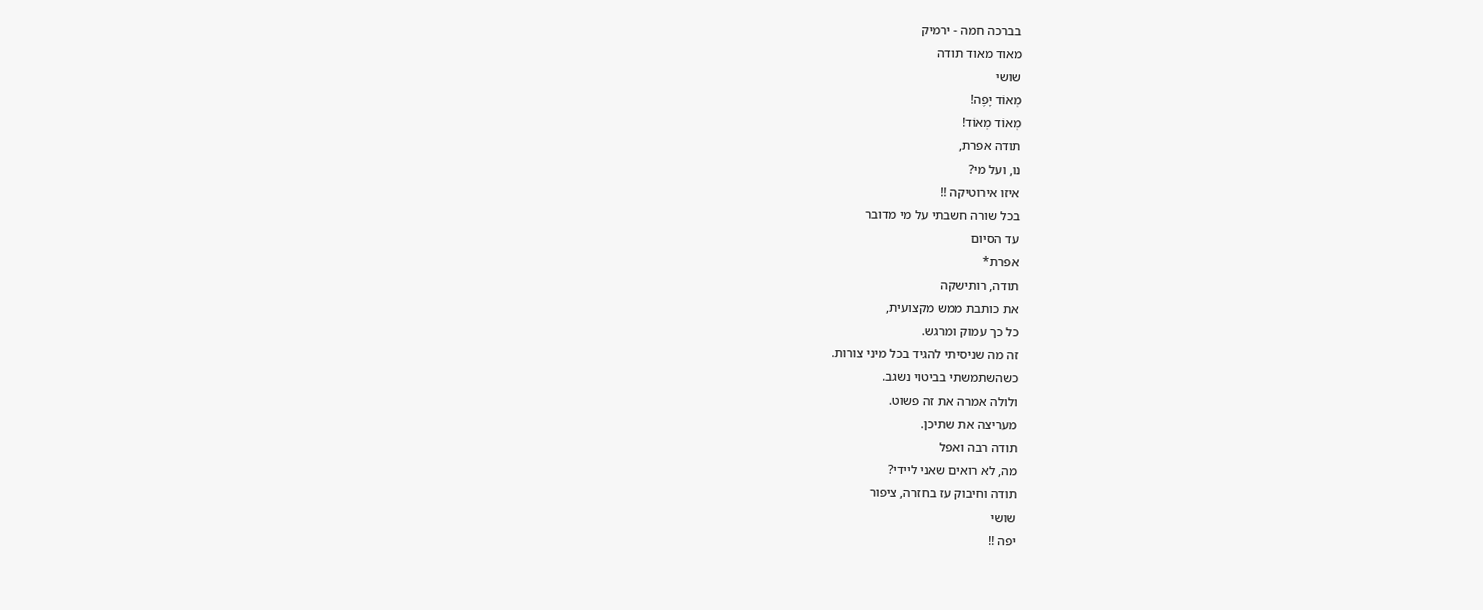בברכה חמה - ירמיק
מאוד מאוד תודה
שושי
מְאוֹד יָפֶה!
מְאוֹד מְאוֹד!
תודה אפרת,
נו, ועל מי?
איזו אירוטיקה !!
בכל שורה חשבתי על מי מדובר
עד הסיום
אפרת*
תודה, רותישקה
את כותבת ממש מקצועית,
כל כך עמוק ומרגש.
זה מה שניסיתי להגיד בכל מיני צורות.
כשהשתמשתי בביטוי נשגב.
ולולה אמרה את זה פשוט.
מעריצה את שתיכן.
תודה רבה ואפל
מה, לא רואים שאני ליידי?
תודה וחיבוק עז בחזרה, ציפור
שושי
יפה !!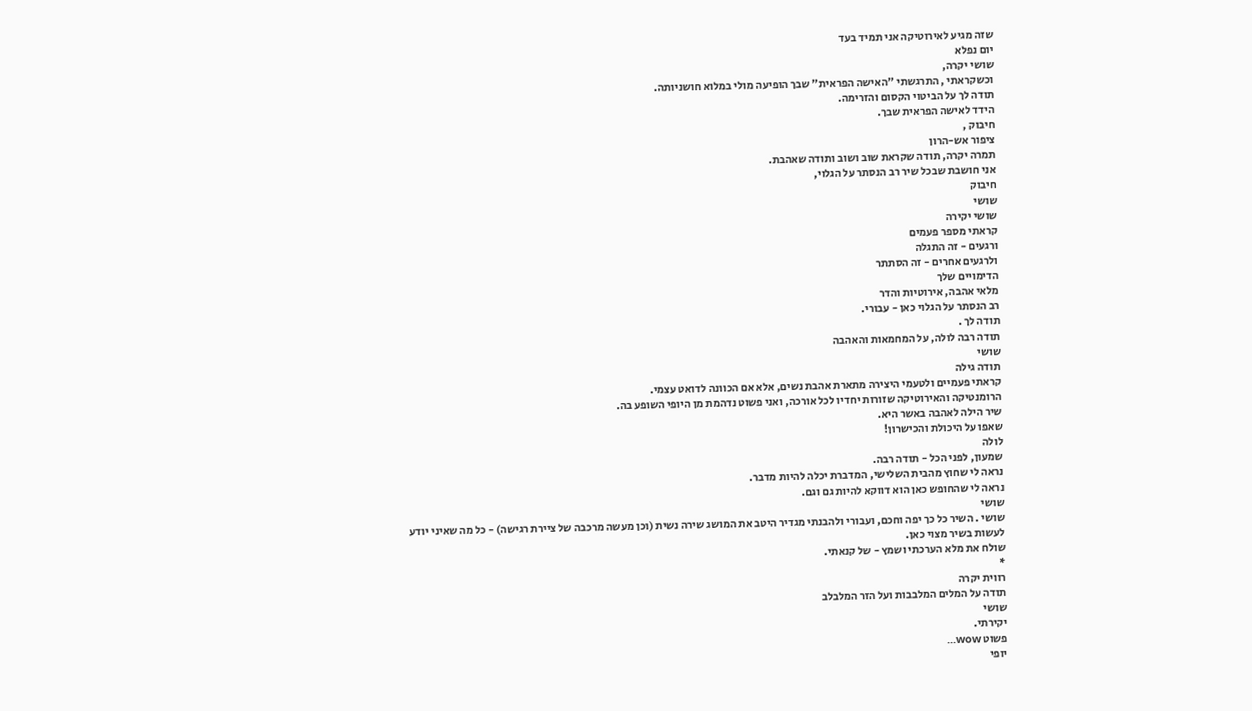שזה מגיע לאירוטיקה אני תמיד בעד
יום נפלא
שושי יקרה,
וכשקראתי , התרגשתי "האישה הפראית" שבך הופיעה מולי במלוא חושניותה.
תודה לך על הביטוי הקסום והזרימה.
הידד לאישה הפראית שבך.
חיבוק ,
ציפור אש-הרון
תמרה יקרה, תודה שקראת שוב ושוב ותודה שאהבת.
אני חושבת שבכל שיר רב הנסתר על הגלוי,
חיבוק
שושי
שושי יקירה
קראתי מספר פעמים
ורגעים - זה התגלה
ולרגעים אחרים - זה הסתתר
הדימויים שלך
מלאי אהבה, אירוטיות והדר
רב הנסתר על הגלוי כאן - עבורי.
תודה לך .
תודה רבה לולה, על המחמאות והאהבה
שושי
תודה גילה
קראתי פעמיים ולטעמי היצירה מתארת אהבת נשים, אלא אם הכוונה לדואט עצמי.
הרומנטיקה והאירוטיקה שזורות יחדיו לכל אורכה, ואני פשוט נדהמת מן היופי השופע בה.
שיר הילה לאהבה באשר היא.
שאפו על היכולת והכישרון!
לולה
שמעון, לפני הכל - תודה רבה.
נראה לי שחוץ מהבית השלישי, המדברת יכלה להיות מדבר.
נראה לי שהחופש כאן הוא דווקא להיות גם וגם.
שושי
שושי . השיר כל כך יפה וחכם, ועבורי ולהבנתי מגדיר היטב את המושג שירה נשית (וכן מעשה מרכבה של ציירת רגישה) - כל מה שאיני יודע לעשות בשיר מצוי כאן.
שולח את מלא הערכתי ושמץ - של קנאתי.
*
רווית יקרה
תודה על המלים המלבבות ועל הזר המלבלב
שושי
יקירתי.
פשוט wow...
יופי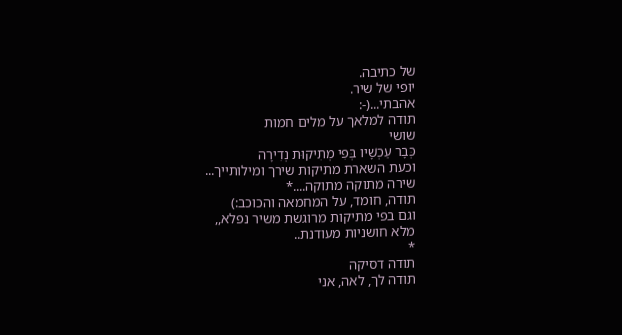של כתיבה.
יופי של שיר.
אהבתי...(-:
תודה למלאך על מלים חמות
שושי
כְּבָר עַכְשָׁיו בְּפִי מְתִיקוּת נְדִירָה
וכעת השארת מתיקות שירך ומילותייך...
שירה מתוקה מתוקה....*
תודה, חומד, על המחמאה והכוכב:)
וגם בפי מתיקות מרוגשת משיר נפלא,,
מלא חושניות מעודנת..
*
תודה דסיקה
תודה לך, לאה, אני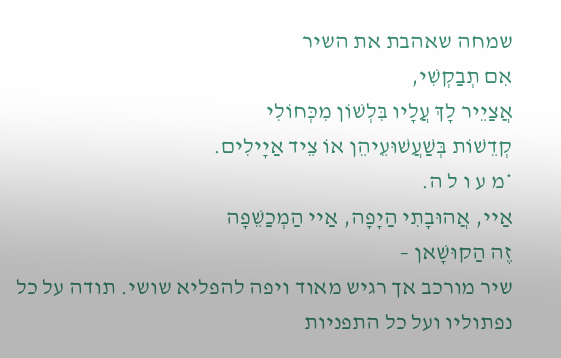שמחה שאהבת את השיר
אִם תְבַקְשִׁי,
אֲצַיֵיר לָךְ עֲלָיו בִּלְשׁוֹן מִכְּחוֹלִי
קְדֵשׁוֹת בְּשַׁעֲשׁוּעֵיהֵן אוֹ צֵיד אַיָילִים.
*מ ע ו ל ה.
אַיי, אֲהוּבָתִי הַיָפָה, אַיי הַמְכַשֵׁפָה
זֶה הַקוּשָׁאן –
שיר מורכב אך רגיש מאוד ויפה להפליא שושי. תודה על כל נפתוליו ועל כל התפניות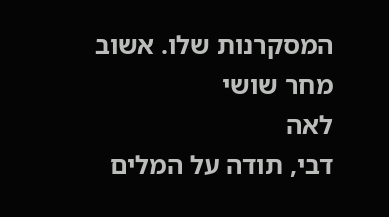המסקרנות שלו. אשוב מחר שושי
לאה
דבי, תודה על המלים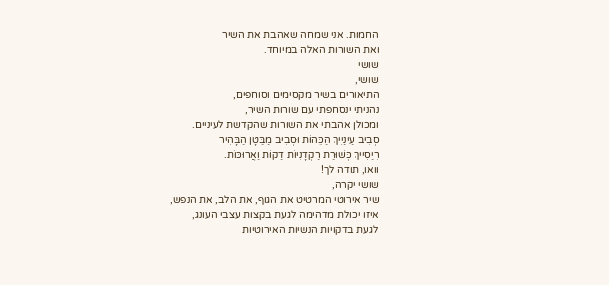החמות. אני שמחה שאהבת את השיר
ואת השורות האלה במיוחד.
שושי
שושי,
התיאורים בשיר מקסימים וסוחפים,
נהניתי ינסחפתי עם שורות השיר,
ומכולן אהבתי את השורות שהקדשת לעיניים.
סְבִיב עַינַיִיךְ הַכֵּהוֹת וּסְבִיב מַבַּטָן הַבָּהִיר
רִיַסִייךְ כְּשׁוּרַת רַקְדָנִיוֹת דַקוֹת וַאֲרוּכּוֹת.
וואו, תודה לך!
שושי יקרה,
שיר אירוטי המרטיט את הגוף, את הלב, את הנפש,
איזו יכולת מדהימה לגעת בקצות עצבי העונג,
לגעת בדקויות הנשיות האירוטיות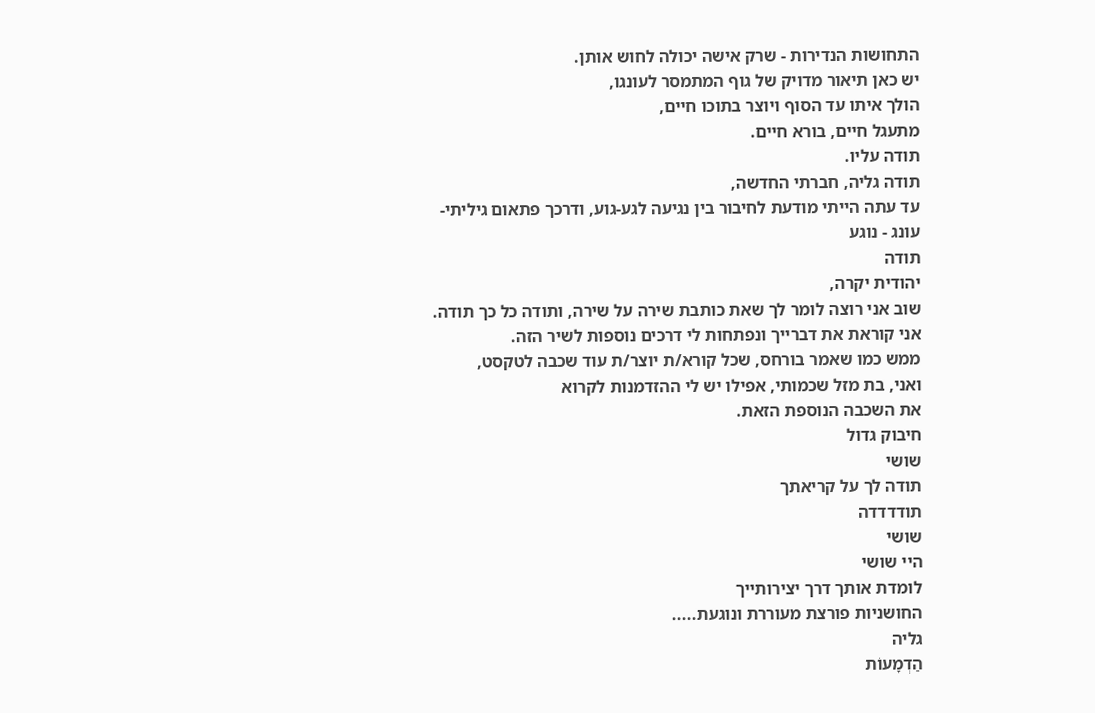התחושות הנדירות - שרק אישה יכולה לחוש אותן.
יש כאן תיאור מדויק של גוף המתמסר לעונגו,
הולך איתו עד הסוף ויוצר בתוכו חיים,
מתעגל חיים, בורא חיים.
תודה עליו.
תודה גליה, חברתי החדשה,
עד עתה הייתי מודעת לחיבור בין נגיעה לגע-גוע, ודרכך פתאום גיליתי-
עונג - נוגע
תודה
יהודית יקרה,
שוב אני רוצה לומר לך שאת כותבת שירה על שירה, ותודה כל כך תודה.
אני קוראת את דברייך ונפתחות לי דרכים נוספות לשיר הזה.
ממש כמו שאמר בורחס, שכל קורא/ת יוצר/ת עוד שכבה לטקסט,
ואני, בת מזל שכמותי, אפילו יש לי ההזדמנות לקרוא
את השכבה הנוספת הזאת.
חיבוק גדול
שושי
תודה לך על קריאתך
תודדדדה
שושי
היי שושי
לומדת אותך דרך יצירותייך
החושניות פורצת מעוררת ונוגעת.....
גליה
הַדְמָעוֹת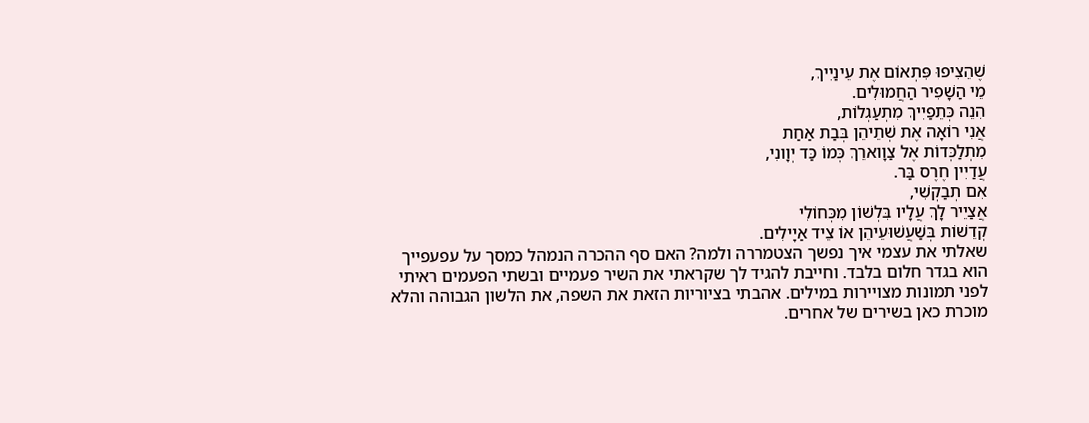שֶׁהֵצִיפוּ פִּתְאוֹם אֶת עֵינַיִיךְ,
מֵי הַשָׁפִיר הַחֲמוּלִים.
הִנֵה כְּתֵפַיִיךְ מִתְעַגְלוֹת,
אֲנִי רוֹאָה אֶת שְׁתֵיהֵן בְּבַת אַחַת
מִתְלַכְּדוֹת אֶל צַוָוארֵךְ כְּמוֹ כַּד יְוָונִי,
עֲדַיִין חֶרֶס בַּר.
אִם תְבַקְשִׁי,
אֲצַיֵיר לָךְ עֲלָיו בִּלְשׁוֹן מִכְּחוֹלִי
קְדֵשׁוֹת בְּשַׁעֲשׁוּעֵיהֵן אוֹ צֵיד אַיָילִים.
שאלתי את עצמי איך נפשך הצטמררה ולמה? האם סף ההכרה הנמהל כמסך על עפעפייך הוא בגדר חלום בלבד. וחייבת להגיד לך שקראתי את השיר פעמיים ובשתי הפעמים ראיתי לפני תמונות מצויירות במילים. אהבתי בציוריות הזאת את השפה, את הלשון הגבוהה והלא מוכרת כאן בשירים של אחרים.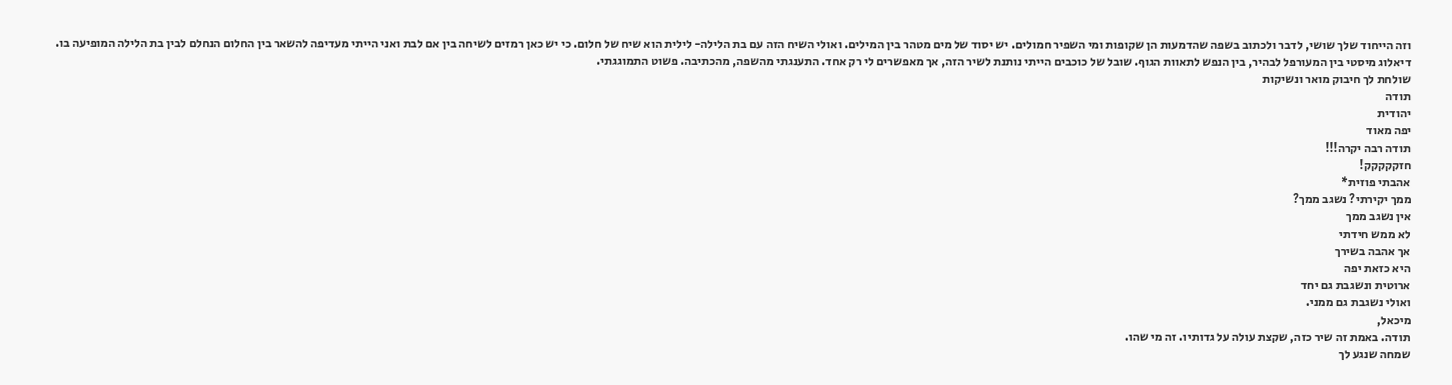וזה הייחוד שלך שושי, לדבר ולכתוב בשפה שהדמעות הן שקופות ומי השפיר חמולים. יש יסוד של מים מטהר בין המילים. ואולי השיח הזה עם בת הלילה- לילית הוא שיח של חלום. כי יש כאן רמזים לשיחה בין אם לבת ואני הייתי מעדיפה להשאר בין החלום הנחלם לבין בת הלילה המופיעה בו. דיאלוג מיסטי בין המעורפל לבהיר, בין הנפש לתאוות הגוף. שובל של כוכבים הייתי נותנת לשיר הזה, אך מאפשרים לי רק אחד. התענגתי מהשפה, מהכתיבה. פשוט התמוגגתי.
שולחת לך חיבוק מואר ונשיקות
תודה
יהודית
יפה מאוד
תודה רבה יקרה!!!
חזקקקקק!
אהבתי פוזית*
ממך יקירתי? נשגב ממך?
אין נשגב ממך
לא ממש חידתי
אך אהבה בשירך
היא כזאת יפה
ארוטית ונשגבת גם יחד
ואולי נשגבת גם ממני.
מיכאל,
תודה. באמת זה שיר כזה, שקצת עולה על גדותיו. זה מי שהו.
שמחה שנגע לך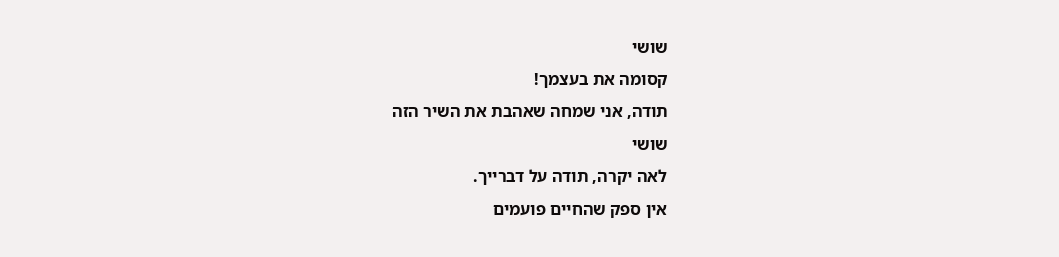שושי
קסומה את בעצמך!
תודה, אני שמחה שאהבת את השיר הזה
שושי
לאה יקרה, תודה על דברייך.
אין ספק שהחיים פועמים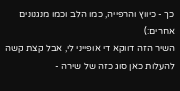כך - כיווץ והרפייה, כמו הלב וכמו מנגנונים אחרים:)
השיר הזה דווקא די אופייני לי, אבל קצת קשה להעלות כאן סוג כזה של שירה -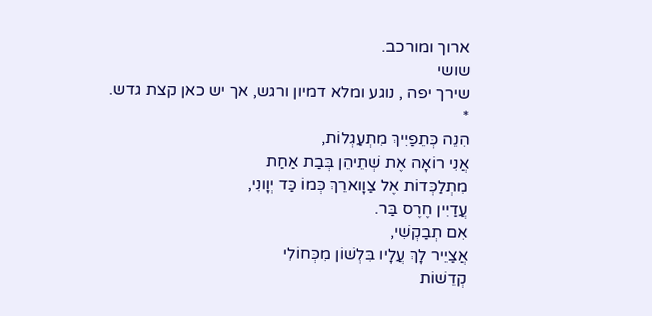ארוך ומורכב.
שושי
שירך יפה , נוגע ומלא דמיון ורגש, אך יש כאן קצת גדש.
*
הִנֵה כְּתֵפַיִיךְ מִתְעַגְלוֹת,
אֲנִי רוֹאָה אֶת שְׁתֵיהֵן בְּבַת אַחַת
מִתְלַכְּדוֹת אֶל צַוָוארֵךְ כְּמוֹ כַּד יְוָונִי,
עֲדַיִין חֶרֶס בַּר.
אִם תְבַקְשִׁי,
אֲצַיֵיר לָךְ עֲלָיו בִּלְשׁוֹן מִכְּחוֹלִי
קְדֵשׁוֹת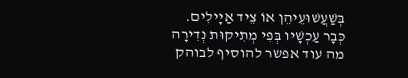בְּשַׁעֲשׁוּעֵיהֵן אוֹ צֵיד אַיָילִים.
כְּבָר עַכְשָׁיו בְּפִי מְתִיקוּת נְדִירָה
מה עוד אפשר להוסיף לבוהק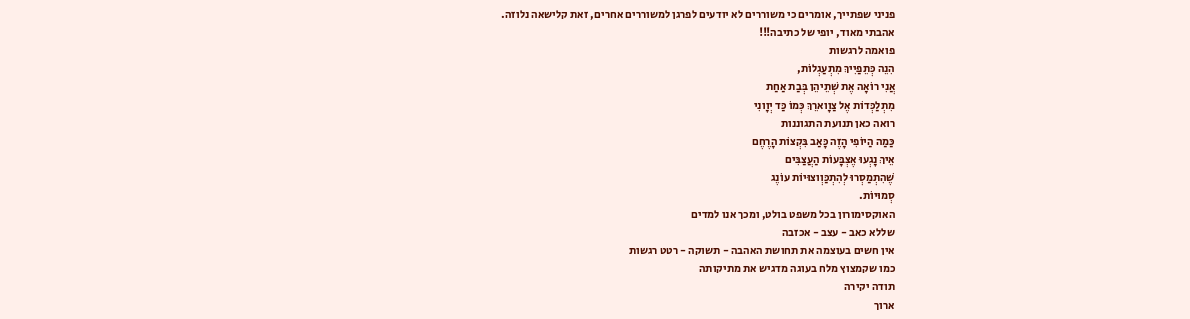פניני שפתייך, אומרים כי משוררים לא יודעים לפרגן למשוררים אחרים, זאת קלישאה נלוזה.
אהבתי מאוד, יופי של כתיבה!!!
פואמה לרגשות
הִנֵה כְּתֵפַיִיךְ מִתְעַגְלוֹת,
אֲנִי רוֹאָה אֶת שְׁתֵיהֵן בְּבַת אַחַת
מִתְלַכְּדוֹת אֶל צַוָוארֵךְ כְּמוֹ כַּד יְוָונִי
רואה כאן תנועת התגוננות
כַּמַה הַיוֹפִי הָזֶה כָּאַב בִּקְצוֹת הָרֶחֶם
אֵיךְ נָגְעוּ אֶצְבָּעוֹת הַעֲצַבִּים
שֶׁהִתְמַסְרוּ לְהִתְכַּוְוצוּיוֹת עוֹנֶג
סְמוּיוֹת.
האוקסימורון בכל משפט בולט, ומכך אנו למדים
שללא כאב - עצב - אכזבה
אין חשים בעוצמה את תחושת האהבה - תשוקה - רטט רגשות
כמו שקמצוץ מלח בעוגה מדגיש את מתיקותה
תודה יקירה
ארוך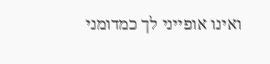ואינו אופייני לך כמדומני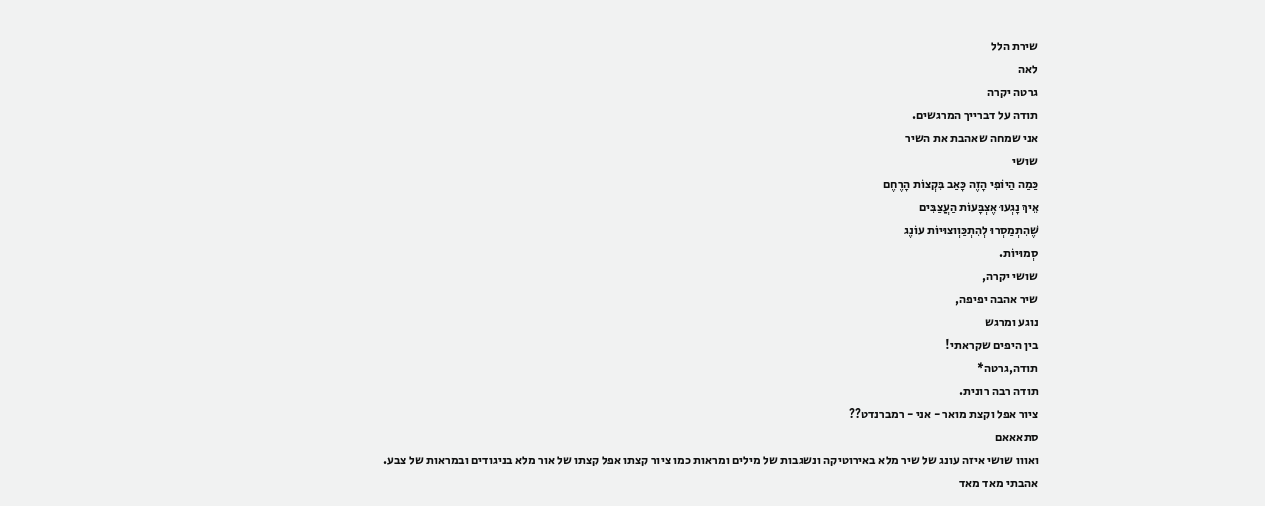שירת הלל
לאה
גרטה יקרה
תודה על דברייך המרגשים.
אני שמחה שאהבת את השיר
שושי
כַּמַה הַיוֹפִי הָזֶה כָּאַב בִּקְצוֹת הָרֶחֶם
אֵיךְ נָגְעוּ אֶצְבָּעוֹת הַעֲצַבִּים
שֶׁהִתְמַסְרוּ לְהִתְכַּוְוצוּיוֹת עוֹנֶג
סְמוּיוֹת.
שושי יקרה,
שיר אהבה יפיפה,
נוגע ומרגש
בין היפים שקראתי!
תודה,גרטה*
תודה רבה רונית.
ציור אפל וקצת מואר - אני - רמברנדט??
סתאאאם
ואווו שושי איזה עונג של שיר מלא באירוטיקה ונשגבות של מילים ומראות כמו ציור קצתו אפל קצתו של אור מלא בניגודים ובמראות של צבע.
אהבתי מאד מאד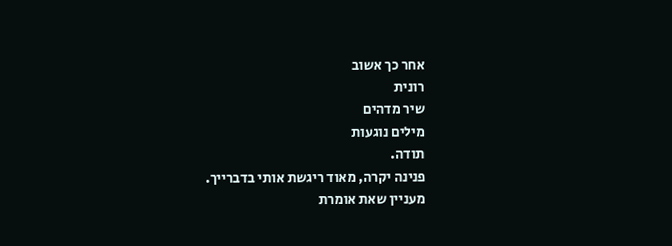אחר כך אשוב
רונית
שיר מדהים
מילים נוגעות
תודה.
פנינה יקרה, מאוד ריגשת אותי בדברייך.
מעניין שאת אומרת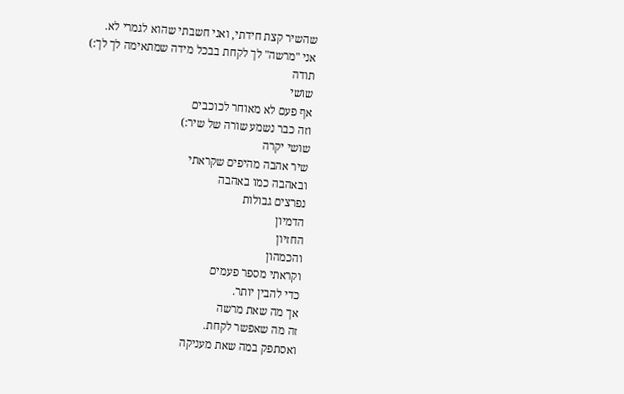שהשיר קצת חידתי, ואני חשבתי שהוא לגמרי לא.
אני "מרשה" לך לקחת בבכל מידה שמתאימה לך לך:)
תודה
שושי
אף פעם לא מאוחר לכוכבים
וזה כבר נשמע שורה של שיר:)
שושי יקרה
שיר אהבה מהיפים שקראתי
ובאהבה כמו באהבה
נפרצים גבולות
הדמיון
החזיון
והכמהון
וקראתי מספר פעמים
כדי להבין יותר.
אך מה שאת מרשה
זה מה שאפשר לקחת.
ואסתפק במה שאת מעניקה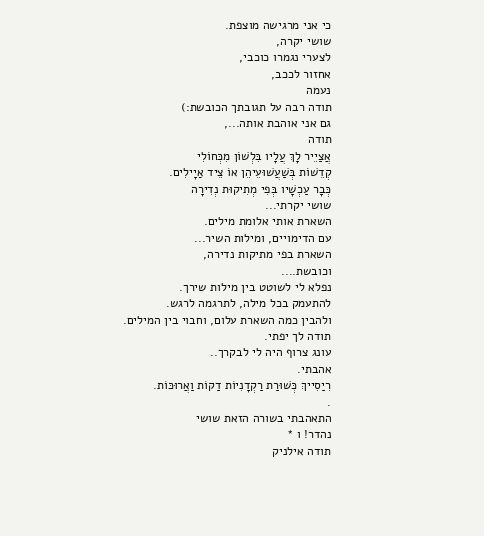כי אני מרגישה מוצפת.
שושי יקרה,
לצערי נגמרו כוכבי,
אחזור לככב,
נעמה
תודה רבה על תגובתך הכובשת:)
גם אני אוהבת אותה...,
תודה
אֲצַיֵיר לָךְ עֲלָיו בִּלְשׁוֹן מִכְּחוֹלִי
קְדֵשׁוֹת בְּשַׁעֲשׁוּעֵיהֵן אוֹ צֵיד אַיָילִים.
כְּבָר עַכְשָׁיו בְּפִי מְתִיקוּת נְדִירָה
שושי יקרתי...
השארת אותי אלומת מילים.
עם הדימויים, ומילות השיר...
השארת בפי מתיקות נדירה,
וכובשת....
נפלא לי לשוטט בין מילות שירך.
להתעמק בכל מילה, לתרגמה לרגש.
ולהבין כמה השארת עלום, וחבוי בין המילים.
תודה לך יפתי.
עונג צרוף היה לי לבקרך..
אהבתי.
רִיַסִייךְ כְּשׁוּרַת רַקְדָנִיוֹת דַקוֹת וַאֲרוּכּוֹת.
.
התאהבתי בשורה הזאת שושי
נהדר! ו *
תודה אילניק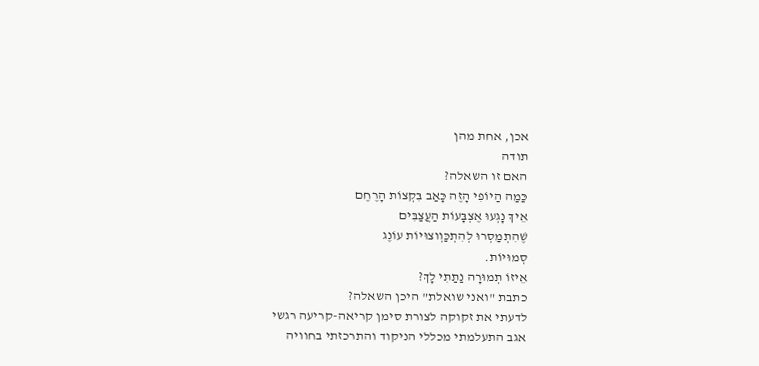אכן, אחת מהן
תודה
האם זו השאלה?
כַּמַה הַיוֹפִי הָזֶה כָּאַב בִּקְצוֹת הָרֶחֶם
אֵיךְ נָגְעוּ אֶצְבָּעוֹת הַעֲצַבִּים
שֶׁהִתְמַסְרוּ לְהִתְכַּוְוצוּיוֹת עוֹנֶג
סְמוּיוֹת.
אֵיזוֹ תְמוּרָה נַתַתִי לָךְ?
כתבת "ואני שואלת" היכן השאלה?
לדעתי את זקוקה לצורת סימן קריאה-קריעה רגשי
אגב התעלמתי מכללי הניקוד והתרכזתי בחוויה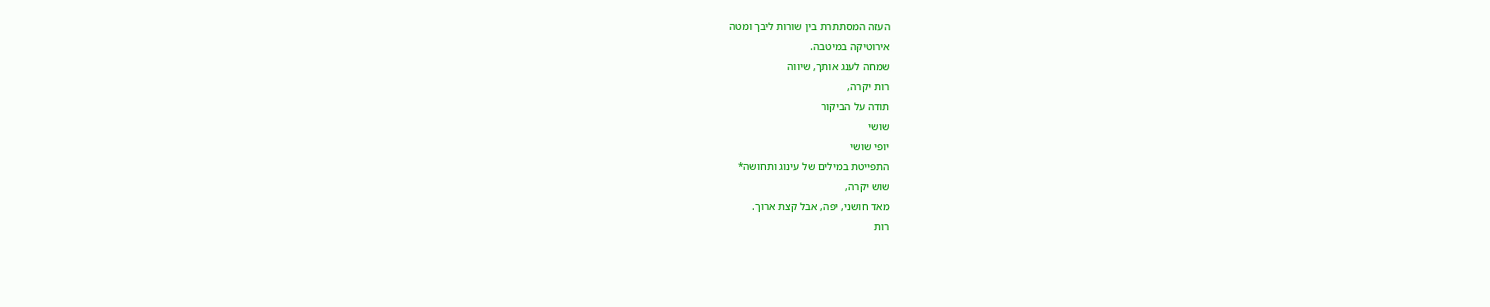העזה המסתתרת בין שורות ליבך ומטה
אירוטיקה במיטבה.
שמחה לענג אותך, שיווה
רות יקרה,
תודה על הביקור
שושי
יופי שושי
התפייטת במילים של עינוג ותחושה*
שוש יקרה,
מאד חושני, יפה, אבל קצת ארוך.
רות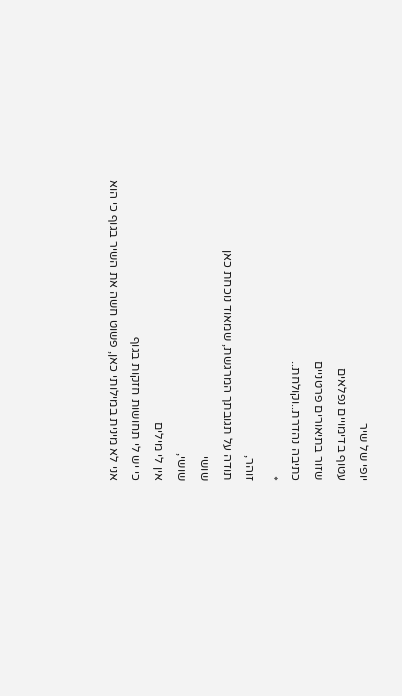יופי של שיר
עטוף בדימויים נפלאים
שזור בתיאורים פרטניים
כתיבה נהדרת..וקולחת..
*
זוהר,
תודה על תגובתך המרגשת, שמאוד נוכחת כאן
שושי
שושי,
אין לי מילים
כי יש לי תחושות חזקות בגוף
אני לא מינית במילותי כאן, פשוט חשה את השיר בגוף כי הוא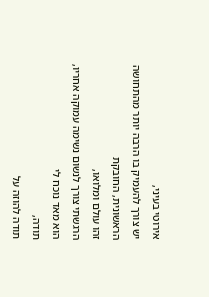אירוטי בעיני,
יש צורך להעמיק בו הרבה יותר מהתחושה הראשונית, החובקת
זהו עולם ומלואו,
הרגשתי צורך לנשום נשימה עמוקה אחריו,
הוא מאד נוכח לי
תודה,
תודה להוזה על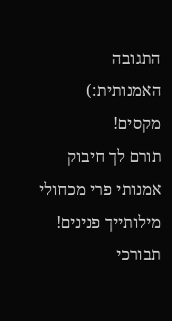התגובה האמנותית:)
מקסים!
תורם לך חיבוק אמנותי פרי מכחולי
מילותייך פנינים!
תבורכי